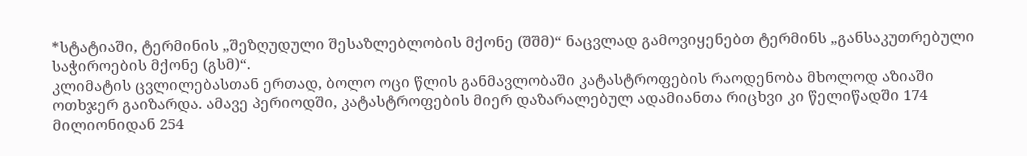*სტატიაში, ტერმინის „შეზღუდული შესაზლებლობის მქონე (შშმ)“ ნაცვლად გამოვიყენებთ ტერმინს „განსაკუთრებული საჭიროების მქონე (გსმ)“.
კლიმატის ცვლილებასთან ერთად, ბოლო ოცი წლის განმავლობაში კატასტროფების რაოდენობა მხოლოდ აზიაში ოთხჯერ გაიზარდა. ამავე პერიოდში, კატასტროფების მიერ დაზარალებულ ადამიანთა რიცხვი კი წელიწადში 174 მილიონიდან 254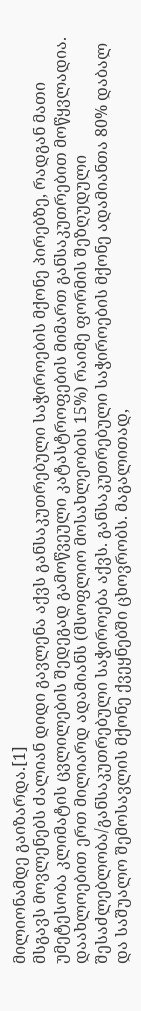მილიონამდე გაიზარდა.[1]
მსგავს მოვლენებს ძალიან დიდი გავლენა აქვს განსაკუთრებული საჭიროების მქონე პირებზე, რადგან მათი უმეტესობა კლიმატის ცვლილების შედეგად გამოწვეული კატასტროფების მიმართ განსაკუთრებით მოწყვლადია.
დაახლოებით ერთ მილიარდ ადამიანს (მსოფლიო მოსახლეობის 15%) რაიმე ფორმის შეზღუდული შესაძლებლობა/განსაკუთრებული საჭიროება აქვს. განსაკუთრებული საჭიროების მქონე ადამიანთა 80% დაბალ და საშუალო შემოსავლის მქონე ქვეყნებში ცხოვრობს. მაგალითად,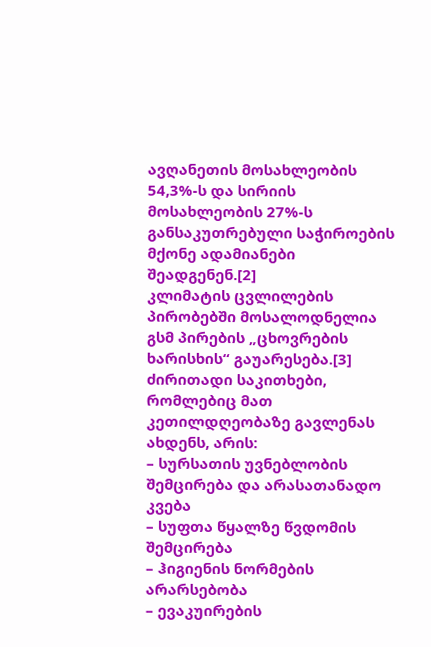ავღანეთის მოსახლეობის 54,3%-ს და სირიის მოსახლეობის 27%-ს განსაკუთრებული საჭიროების მქონე ადამიანები შეადგენენ.[2]
კლიმატის ცვლილების პირობებში მოსალოდნელია გსმ პირების „ცხოვრების ხარისხის“ გაუარესება.[3] ძირითადი საკითხები, რომლებიც მათ კეთილდღეობაზე გავლენას ახდენს, არის:
– სურსათის უვნებლობის შემცირება და არასათანადო კვება
– სუფთა წყალზე წვდომის შემცირება
– ჰიგიენის ნორმების არარსებობა
– ევაკუირების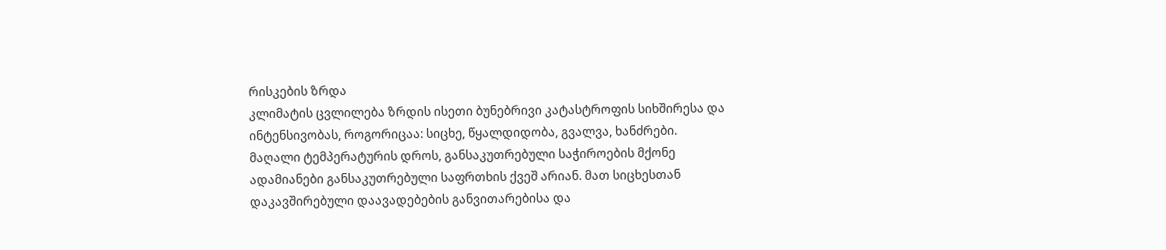რისკების ზრდა
კლიმატის ცვლილება ზრდის ისეთი ბუნებრივი კატასტროფის სიხშირესა და ინტენსივობას, როგორიცაა: სიცხე, წყალდიდობა, გვალვა, ხანძრები. მაღალი ტემპერატურის დროს, განსაკუთრებული საჭიროების მქონე ადამიანები განსაკუთრებული საფრთხის ქვეშ არიან. მათ სიცხესთან დაკავშირებული დაავადებების განვითარებისა და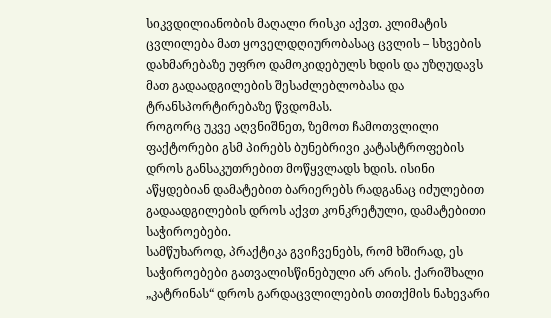სიკვდილიანობის მაღალი რისკი აქვთ. კლიმატის ცვლილება მათ ყოველდღიურობასაც ცვლის – სხვების დახმარებაზე უფრო დამოკიდებულს ხდის და უზღუდავს მათ გადაადგილების შესაძლებლობასა და ტრანსპორტირებაზე წვდომას.
როგორც უკვე აღვნიშნეთ, ზემოთ ჩამოთვლილი ფაქტორები გსმ პირებს ბუნებრივი კატასტროფების დროს განსაკუთრებით მოწყვლადს ხდის. ისინი აწყდებიან დამატებით ბარიერებს რადგანაც იძულებით გადაადგილების დროს აქვთ კონკრეტული, დამატებითი საჭიროებები.
სამწუხაროდ, პრაქტიკა გვიჩვენებს, რომ ხშირად, ეს საჭიროებები გათვალისწინებული არ არის. ქარიშხალი „კატრინას“ დროს გარდაცვლილების თითქმის ნახევარი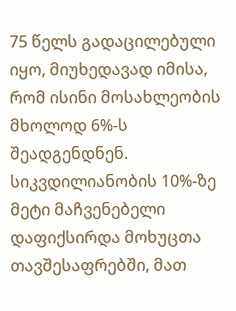75 წელს გადაცილებული იყო, მიუხედავად იმისა, რომ ისინი მოსახლეობის მხოლოდ 6%-ს შეადგენდნენ. სიკვდილიანობის 10%-ზე მეტი მაჩვენებელი დაფიქსირდა მოხუცთა თავშესაფრებში, მათ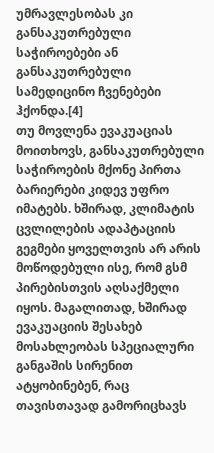უმრავლესობას კი განსაკუთრებული საჭიროებები ან განსაკუთრებული სამედიცინო ჩვენებები ჰქონდა.[4]
თუ მოვლენა ევაკუაციას მოითხოვს, განსაკუთრებული საჭიროების მქონე პირთა ბარიერები კიდევ უფრო იმატებს. ხშირად, კლიმატის ცვლილების ადაპტაციის გეგმები ყოველთვის არ არის მოწოდებული ისე, რომ გსმ პირებისთვის აღსაქმელი იყოს. მაგალითად, ხშირად ევაკუაციის შესახებ მოსახლეობას სპეციალური განგაშის სირენით ატყობინებენ, რაც თავისთავად გამორიცხავს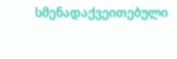სმენადაქვეითებული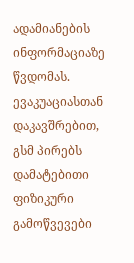ადამიანების ინფორმაციაზე წვდომას.
ევაკუაციასთან დაკავშრებით, გსმ პირებს დამატებითი ფიზიკური გამოწვევები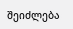შეიძლება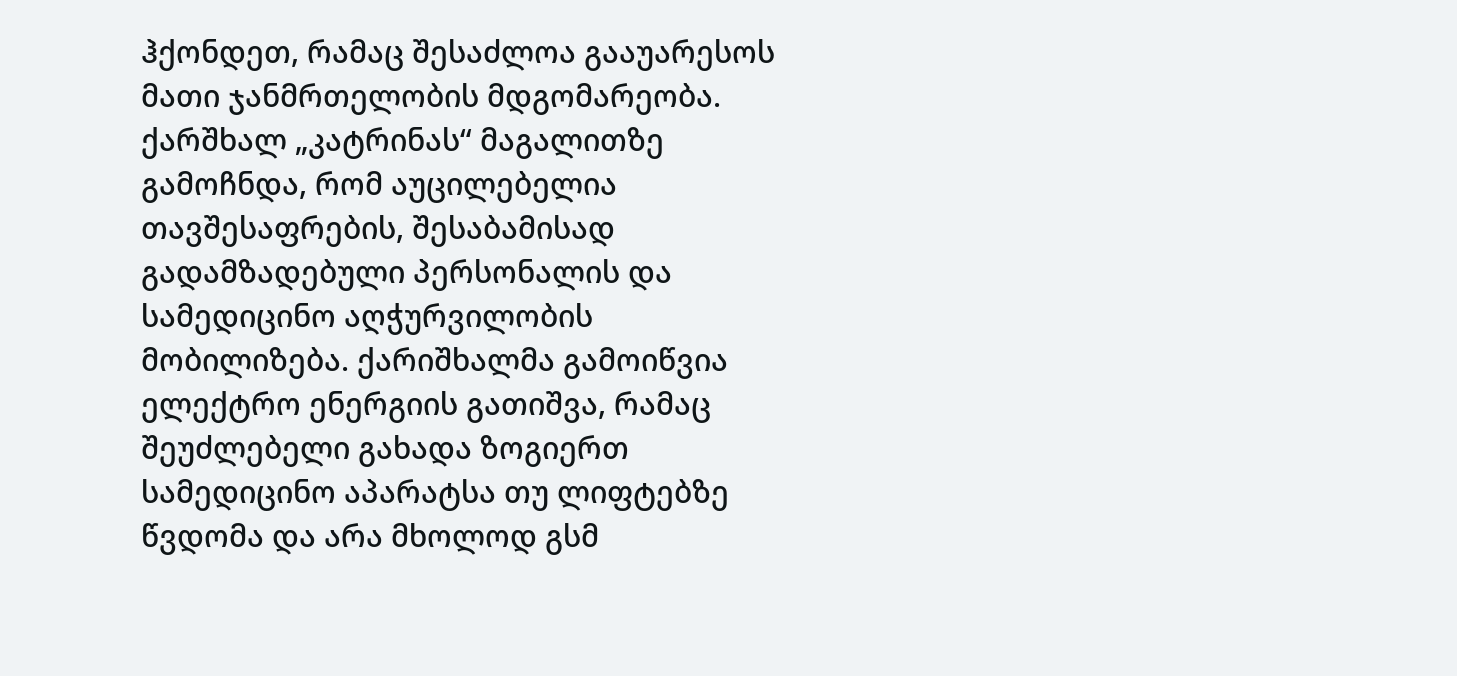ჰქონდეთ, რამაც შესაძლოა გააუარესოს მათი ჯანმრთელობის მდგომარეობა. ქარშხალ „კატრინას“ მაგალითზე გამოჩნდა, რომ აუცილებელია თავშესაფრების, შესაბამისად გადამზადებული პერსონალის და სამედიცინო აღჭურვილობის მობილიზება. ქარიშხალმა გამოიწვია ელექტრო ენერგიის გათიშვა, რამაც შეუძლებელი გახადა ზოგიერთ სამედიცინო აპარატსა თუ ლიფტებზე წვდომა და არა მხოლოდ გსმ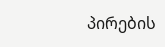პირების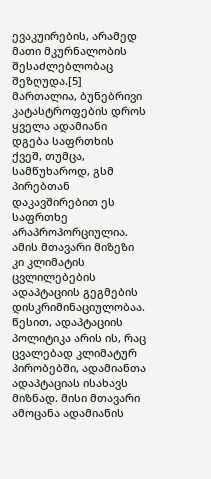ევაკუირების, არამედ მათი მკურნალობის შესაძლებლობაც შეზღუდა.[5]
მართალია, ბუნებრივი კატასტროფების დროს ყველა ადამიანი დგება საფრთხის ქვეშ, თუმცა, სამწუხაროდ, გსმ პირებთან დაკავშირებით ეს საფრთხე არაპროპორციულია. ამის მთავარი მიზეზი კი კლიმატის ცვლილებების ადაპტაციის გეგმების დისკრიმინაციულობაა. წესით, ადაპტაციის პოლიტიკა არის ის, რაც ცვალებად კლიმატურ პირობებში, ადამიანთა ადაპტაციას ისახავს მიზნად. მისი მთავარი ამოცანა ადამიანის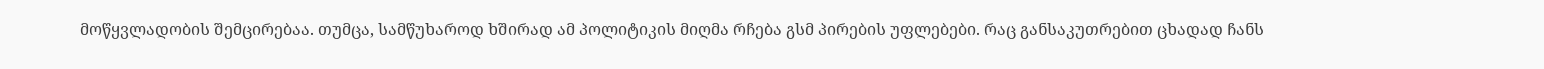მოწყვლადობის შემცირებაა. თუმცა, სამწუხაროდ ხშირად ამ პოლიტიკის მიღმა რჩება გსმ პირების უფლებები. რაც განსაკუთრებით ცხადად ჩანს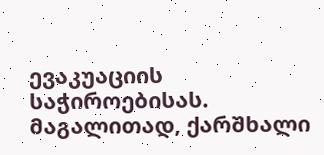ევაკუაციის საჭიროებისას. მაგალითად, ქარშხალი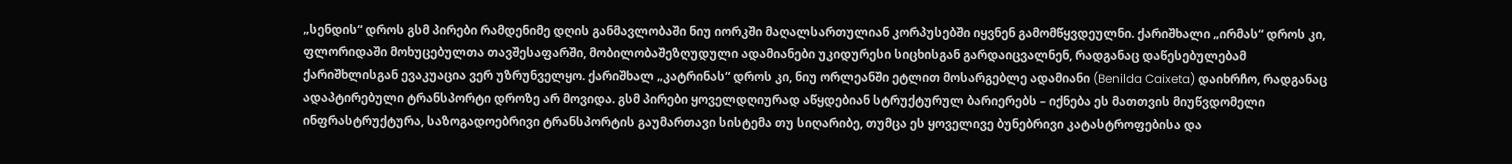„სენდის“ დროს გსმ პირები რამდენიმე დღის განმავლობაში ნიუ იორკში მაღალსართულიან კორპუსებში იყვნენ გამომწყვდეულნი. ქარიშხალი „ირმას“ დროს კი, ფლორიდაში მოხუცებულთა თავშესაფარში, მობილობაშეზღუდული ადამიანები უკიდურესი სიცხისგან გარდაიცვალნენ, რადგანაც დაწესებულებამ ქარიშხლისგან ევაკუაცია ვერ უზრუნველყო. ქარიშხალ „კატრინას“ დროს კი, ნიუ ორლეანში ეტლით მოსარგებლე ადამიანი (Benilda Caixeta) დაიხრჩო, რადგანაც ადაპტირებული ტრანსპორტი დროზე არ მოვიდა. გსმ პირები ყოველდღიურად აწყდებიან სტრუქტურულ ბარიერებს – იქნება ეს მათთვის მიუწვდომელი ინფრასტრუქტურა, საზოგადოებრივი ტრანსპორტის გაუმართავი სისტემა თუ სიღარიბე, თუმცა ეს ყოველივე ბუნებრივი კატასტროფებისა და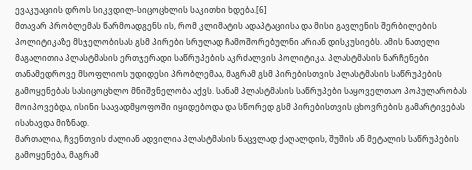ევაკუაციის დროს სიკვდილ-სიცოცხლის საკითხი ხდება.[6]
მთავარ პრობლემას წარმოადგენს ის, რომ კლიმატის ადაპტაციისა და მისი გავლენის შერბილების პოლიტიკაზე მსჯელობისას გსმ პირები სრულად ჩამოშორებულნი არიან დისკუსიებს. ამის ნათელი მაგალითია პლასტმასის ერთჯერადი საწრუპების აკრძალვის პოლიტიკა. პლასტმასის ნარჩენები თანამედროვე მსოფლიოს უდიდესი პრობლემაა, მაგრამ გსმ პირებისთვის პლასტმასის საწრუპების გამოყენებას სასიცოცხლო მნიშვნელობა აქვს. სანამ პლასტმასის საწრუპები საყოველთაო პოპულარობას მოიპოვებდა, ისინი საავადმყოფოში იყიდებოდა და სწორედ გსმ პირებისთვის ცხოვრების გამარტივებას ისახავდა მიზნად.
მართალია, ჩვენთვის ძალიან ადვილია პლასტმასის ნაცვლად ქაღალდის, შუშის ან მეტალის საწრუპების გამოყენება, მაგრამ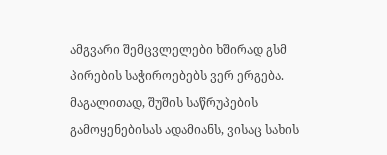ამგვარი შემცვლელები ხშირად გსმ პირების საჭიროებებს ვერ ერგება. მაგალითად, შუშის საწრუპების გამოყენებისას ადამიანს, ვისაც სახის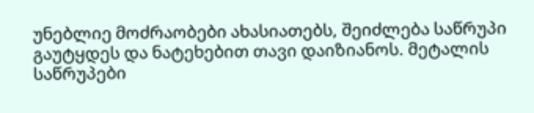უნებლიე მოძრაობები ახასიათებს, შეიძლება საწრუპი გაუტყდეს და ნატეხებით თავი დაიზიანოს. მეტალის საწრუპები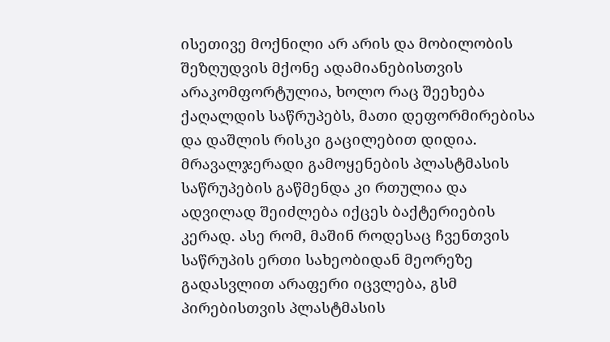ისეთივე მოქნილი არ არის და მობილობის შეზღუდვის მქონე ადამიანებისთვის არაკომფორტულია, ხოლო რაც შეეხება ქაღალდის საწრუპებს, მათი დეფორმირებისა და დაშლის რისკი გაცილებით დიდია. მრავალჯერადი გამოყენების პლასტმასის საწრუპების გაწმენდა კი რთულია და ადვილად შეიძლება იქცეს ბაქტერიების კერად. ასე რომ, მაშინ როდესაც ჩვენთვის საწრუპის ერთი სახეობიდან მეორეზე გადასვლით არაფერი იცვლება, გსმ პირებისთვის პლასტმასის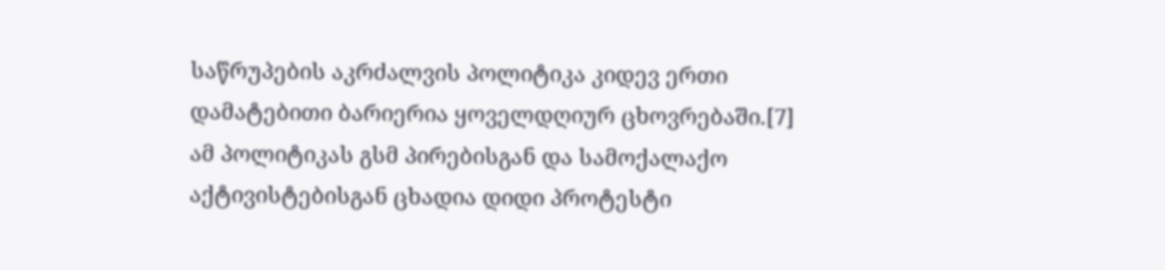საწრუპების აკრძალვის პოლიტიკა კიდევ ერთი დამატებითი ბარიერია ყოველდღიურ ცხოვრებაში.[7]
ამ პოლიტიკას გსმ პირებისგან და სამოქალაქო აქტივისტებისგან ცხადია დიდი პროტესტი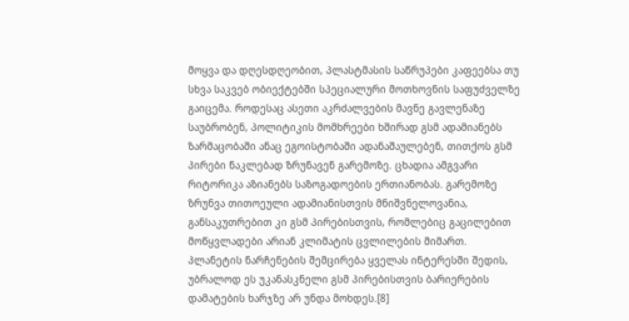მოყვა და დღესდღეობით, პლასტმასის საწრუპები კაფეებსა თუ სხვა საკვებ ობიექტებში სპეციალური მოთხოვნის საფუძველზე გაიცემა. როდესაც ასეთი აკრძალვების მავნე გავლენაზე საუბრობენ, პოლიტიკის მომხრეები ხშირად გსმ ადამიანებს ზარმაცობაში ანაც ეგოისტობაში ადანაშაულებენ, თითქოს გსმ პირები ნაკლებად ზრუნავენ გარემოზე. ცხადია ამგვარი რიტორიკა აზიანებს საზოგადოების ერთიანობას. გარემოზე ზრუნვა თითოეული ადამიანისთვის მნიშვნელოვანია, განსაკუთრებით კი გსმ პირებისთვის, რომლებიც გაცილებით მოწყვლადები არიან კლიმატის ცვლილების მიმართ. პლანეტის ნარჩენების შემცირება ყველას ინტერესში შედის, უბრალოდ ეს უკანასკნელი გსმ პირებისთვის ბარიერების დამატების ხარჯზე არ უნდა მოხდეს.[8]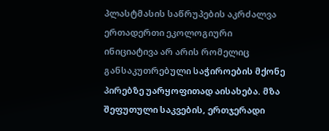პლასტმასის საწრუპების აკრძალვა ერთადერთი ეკოლოგიური ინიციატივა არ არის რომელიც განსაკუთრებული საჭიროების მქონე პირებზე უარყოფითად აისახება. მზა შეფუთული საკვების, ერთჯერადი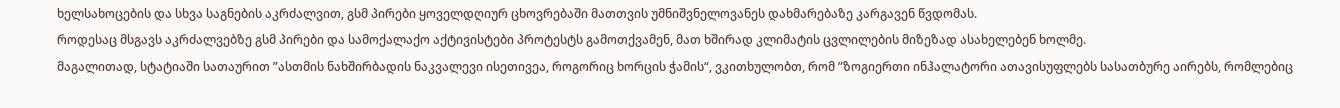ხელსახოცების და სხვა საგნების აკრძალვით, გსმ პირები ყოველდღიურ ცხოვრებაში მათთვის უმნიშვნელოვანეს დახმარებაზე კარგავენ წვდომას.
როდესაც მსგავს აკრძალვებზე გსმ პირები და სამოქალაქო აქტივისტები პროტესტს გამოთქვამენ, მათ ხშირად კლიმატის ცვლილების მიზეზად ასახელებენ ხოლმე.
მაგალითად, სტატიაში სათაურით ”ასთმის ნახშირბადის ნაკვალევი ისეთივეა, როგორიც ხორცის ჭამის“, ვკითხულობთ, რომ ”ზოგიერთი ინჰალატორი ათავისუფლებს სასათბურე აირებს, რომლებიც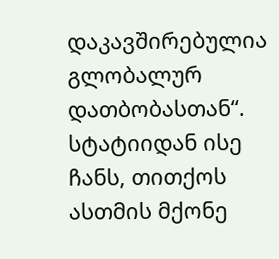დაკავშირებულია გლობალურ დათბობასთან“. სტატიიდან ისე ჩანს, თითქოს ასთმის მქონე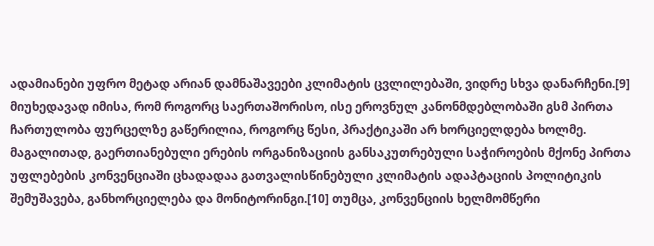ადამიანები უფრო მეტად არიან დამნაშავეები კლიმატის ცვლილებაში, ვიდრე სხვა დანარჩენი.[9]
მიუხედავად იმისა, რომ როგორც საერთაშორისო, ისე ეროვნულ კანონმდებლობაში გსმ პირთა ჩართულობა ფურცელზე გაწერილია, როგორც წესი, პრაქტიკაში არ ხორციელდება ხოლმე. მაგალითად, გაერთიანებული ერების ორგანიზაციის განსაკუთრებული საჭიროების მქონე პირთა უფლებების კონვენციაში ცხადადაა გათვალისწინებული კლიმატის ადაპტაციის პოლიტიკის შემუშავება, განხორციელება და მონიტორინგი.[10] თუმცა, კონვენციის ხელმომწერი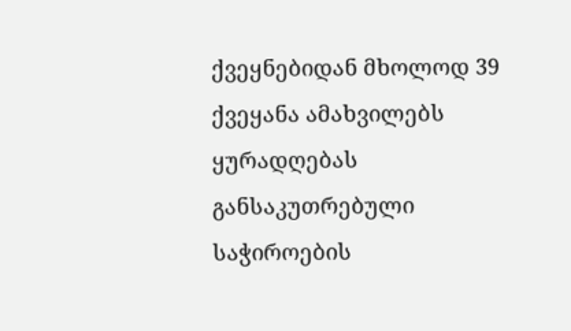ქვეყნებიდან მხოლოდ 39 ქვეყანა ამახვილებს ყურადღებას განსაკუთრებული საჭიროების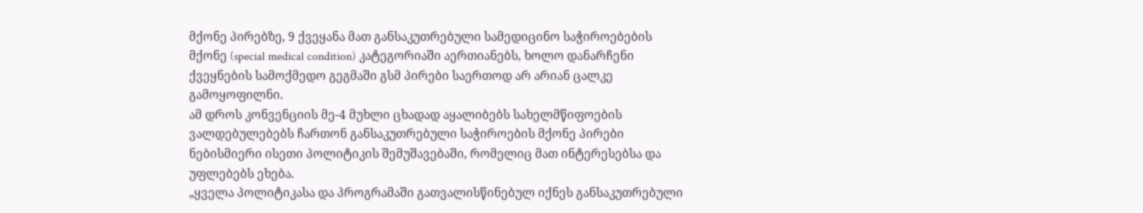მქონე პირებზე, 9 ქვეყანა მათ განსაკუთრებული სამედიცინო საჭიროებების მქონე (special medical condition) კატეგორიაში აერთიანებს, ხოლო დანარჩენი ქვეყნების სამოქმედო გეგმაში გსმ პირები საერთოდ არ არიან ცალკე გამოყოფილნი.
ამ დროს კონვენციის მე-4 მუხლი ცხადად აყალიბებს სახელმწიფოების ვალდებულებებს ჩართონ განსაკუთრებული საჭიროების მქონე პირები ნებისმიერი ისეთი პოლიტიკის შემუშავებაში, რომელიც მათ ინტერესებსა და უფლებებს ეხება.
„ყველა პოლიტიკასა და პროგრამაში გათვალისწინებულ იქნეს განსაკუთრებული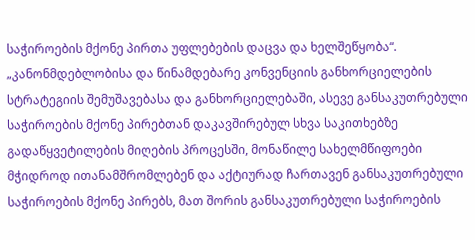საჭიროების მქონე პირთა უფლებების დაცვა და ხელშეწყობა“.
„კანონმდებლობისა და წინამდებარე კონვენციის განხორციელების სტრატეგიის შემუშავებასა და განხორციელებაში, ასევე განსაკუთრებული საჭიროების მქონე პირებთან დაკავშირებულ სხვა საკითხებზე გადაწყვეტილების მიღების პროცესში, მონაწილე სახელმწიფოები მჭიდროდ ითანამშრომლებენ და აქტიურად ჩართავენ განსაკუთრებული საჭიროების მქონე პირებს, მათ შორის განსაკუთრებული საჭიროების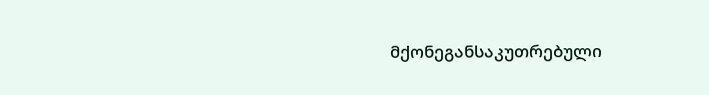მქონეგანსაკუთრებული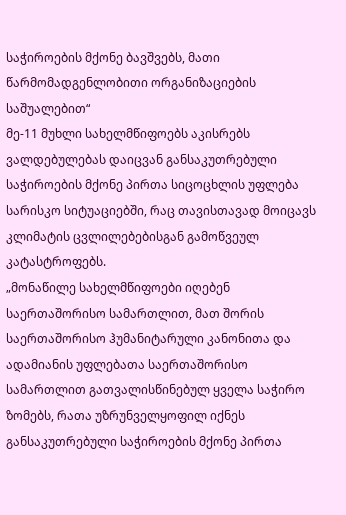საჭიროების მქონე ბავშვებს, მათი წარმომადგენლობითი ორგანიზაციების საშუალებით“
მე-11 მუხლი სახელმწიფოებს აკისრებს ვალდებულებას დაიცვან განსაკუთრებული საჭიროების მქონე პირთა სიცოცხლის უფლება სარისკო სიტუაციებში, რაც თავისთავად მოიცავს კლიმატის ცვლილებებისგან გამოწვეულ კატასტროფებს.
„მონაწილე სახელმწიფოები იღებენ საერთაშორისო სამართლით, მათ შორის საერთაშორისო ჰუმანიტარული კანონითა და ადამიანის უფლებათა საერთაშორისო სამართლით გათვალისწინებულ ყველა საჭირო ზომებს, რათა უზრუნველყოფილ იქნეს განსაკუთრებული საჭიროების მქონე პირთა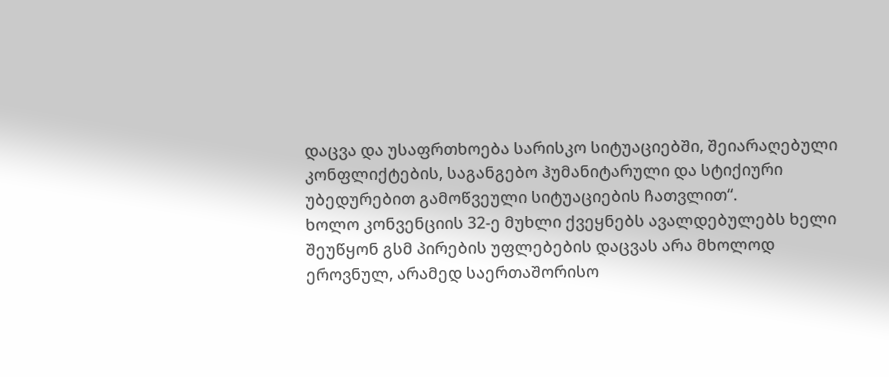დაცვა და უსაფრთხოება სარისკო სიტუაციებში, შეიარაღებული კონფლიქტების, საგანგებო ჰუმანიტარული და სტიქიური უბედურებით გამოწვეული სიტუაციების ჩათვლით“.
ხოლო კონვენციის 32-ე მუხლი ქვეყნებს ავალდებულებს ხელი შეუწყონ გსმ პირების უფლებების დაცვას არა მხოლოდ ეროვნულ, არამედ საერთაშორისო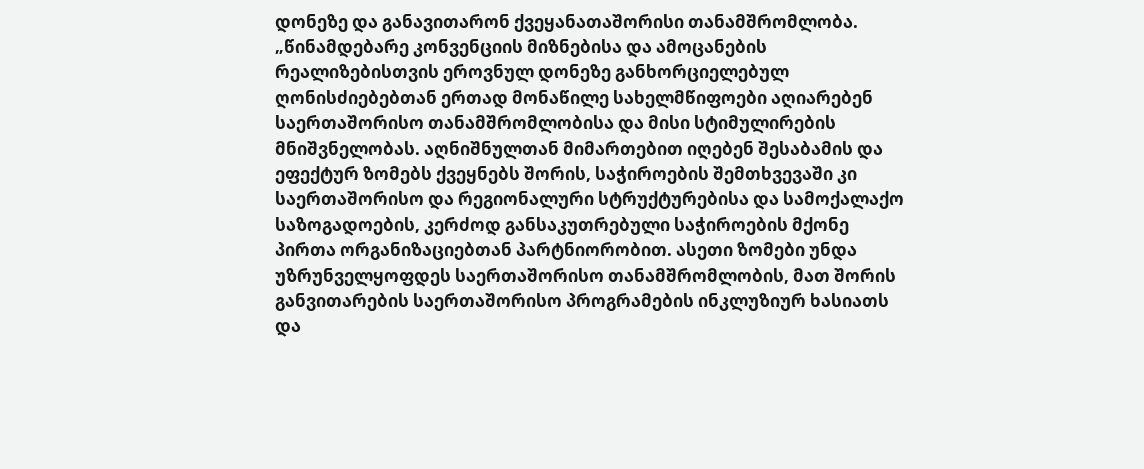დონეზე და განავითარონ ქვეყანათაშორისი თანამშრომლობა.
„წინამდებარე კონვენციის მიზნებისა და ამოცანების რეალიზებისთვის ეროვნულ დონეზე განხორციელებულ ღონისძიებებთან ერთად მონაწილე სახელმწიფოები აღიარებენ საერთაშორისო თანამშრომლობისა და მისი სტიმულირების მნიშვნელობას. აღნიშნულთან მიმართებით იღებენ შესაბამის და ეფექტურ ზომებს ქვეყნებს შორის, საჭიროების შემთხვევაში კი საერთაშორისო და რეგიონალური სტრუქტურებისა და სამოქალაქო საზოგადოების, კერძოდ განსაკუთრებული საჭიროების მქონე პირთა ორგანიზაციებთან პარტნიორობით. ასეთი ზომები უნდა უზრუნველყოფდეს საერთაშორისო თანამშრომლობის, მათ შორის განვითარების საერთაშორისო პროგრამების ინკლუზიურ ხასიათს და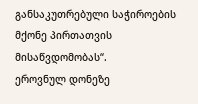განსაკუთრებული საჭიროების მქონე პირთათვის მისაწვდომობას“.
ეროვნულ დონეზე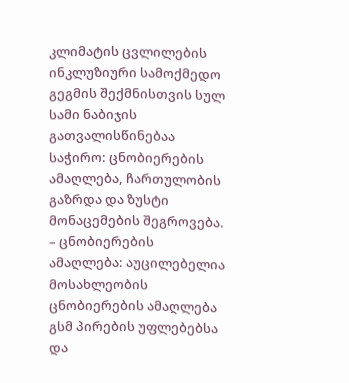კლიმატის ცვლილების ინკლუზიური სამოქმედო გეგმის შექმნისთვის სულ სამი ნაბიჯის გათვალისწინებაა საჭირო: ცნობიერების ამაღლება, ჩართულობის გაზრდა და ზუსტი მონაცემების შეგროვება.
– ცნობიერების ამაღლება: აუცილებელია მოსახლეობის ცნობიერების ამაღლება გსმ პირების უფლებებსა და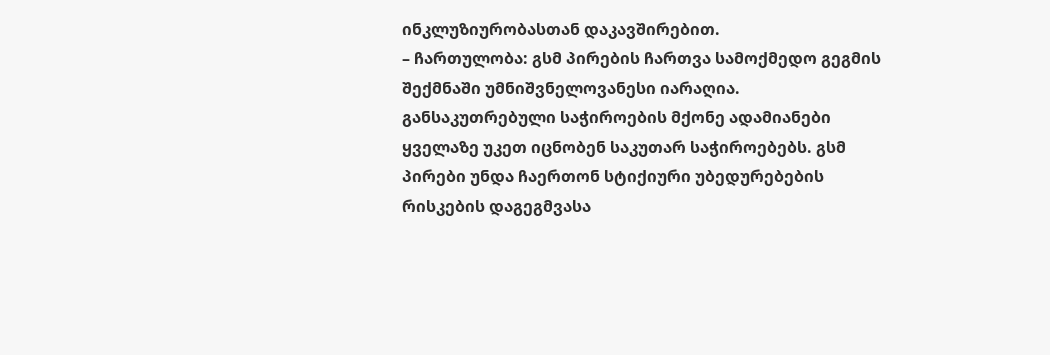ინკლუზიურობასთან დაკავშირებით.
– ჩართულობა: გსმ პირების ჩართვა სამოქმედო გეგმის შექმნაში უმნიშვნელოვანესი იარაღია. განსაკუთრებული საჭიროების მქონე ადამიანები ყველაზე უკეთ იცნობენ საკუთარ საჭიროებებს. გსმ პირები უნდა ჩაერთონ სტიქიური უბედურებების რისკების დაგეგმვასა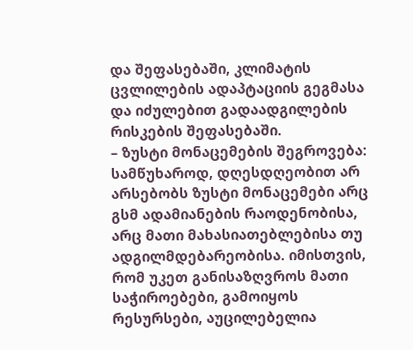და შეფასებაში, კლიმატის ცვლილების ადაპტაციის გეგმასა და იძულებით გადაადგილების რისკების შეფასებაში.
– ზუსტი მონაცემების შეგროვება: სამწუხაროდ, დღესდღეობით არ არსებობს ზუსტი მონაცემები არც გსმ ადამიანების რაოდენობისა, არც მათი მახასიათებლებისა თუ ადგილმდებარეობისა. იმისთვის, რომ უკეთ განისაზღვროს მათი საჭიროებები, გამოიყოს რესურსები, აუცილებელია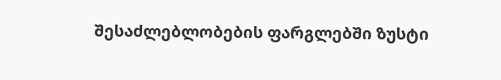შესაძლებლობების ფარგლებში ზუსტი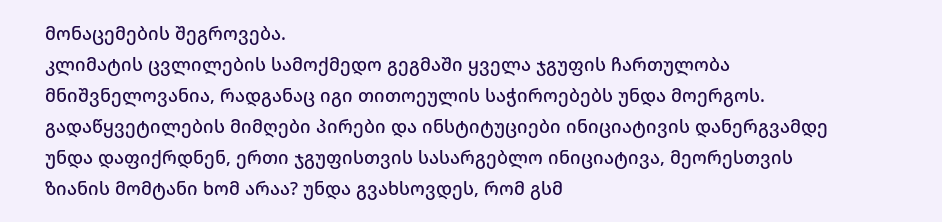მონაცემების შეგროვება.
კლიმატის ცვლილების სამოქმედო გეგმაში ყველა ჯგუფის ჩართულობა მნიშვნელოვანია, რადგანაც იგი თითოეულის საჭიროებებს უნდა მოერგოს.
გადაწყვეტილების მიმღები პირები და ინსტიტუციები ინიციატივის დანერგვამდე უნდა დაფიქრდნენ, ერთი ჯგუფისთვის სასარგებლო ინიციატივა, მეორესთვის ზიანის მომტანი ხომ არაა? უნდა გვახსოვდეს, რომ გსმ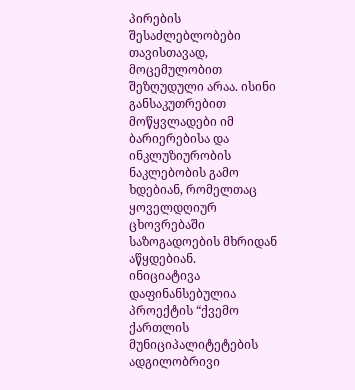პირების შესაძლებლობები თავისთავად, მოცემულობით შეზღუდული არაა. ისინი განსაკუთრებით მოწყვლადები იმ ბარიერებისა და ინკლუზიურობის ნაკლებობის გამო ხდებიან, რომელთაც ყოველდღიურ ცხოვრებაში საზოგადოების მხრიდან აწყდებიან.
ინიციატივა დაფინანსებულია პროექტის “ქვემო ქართლის მუნიციპალიტეტების ადგილობრივი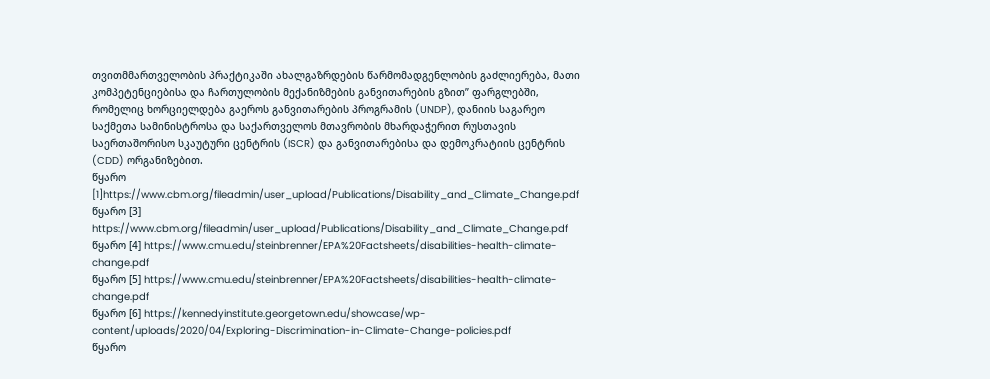თვითმმართველობის პრაქტიკაში ახალგაზრდების წარმომადგენლობის გაძლიერება, მათი კომპეტენციებისა და ჩართულობის მექანიზმების განვითარების გზით” ფარგლებში, რომელიც ხორციელდება გაეროს განვითარების პროგრამის (UNDP), დანიის საგარეო საქმეთა სამინისტროსა და საქართველოს მთავრობის მხარდაჭერით რუსთავის საერთაშორისო სკაუტური ცენტრის (ISCR) და განვითარებისა და დემოკრატიის ცენტრის (CDD) ორგანიზებით.
წყარო [1]https://www.cbm.org/fileadmin/user_upload/Publications/Disability_and_Climate_Change.pdf
წყარო [3] https://www.cbm.org/fileadmin/user_upload/Publications/Disability_and_Climate_Change.pdf
წყარო [4] https://www.cmu.edu/steinbrenner/EPA%20Factsheets/disabilities-health-climate-change.pdf
წყარო [5] https://www.cmu.edu/steinbrenner/EPA%20Factsheets/disabilities-health-climate-change.pdf
წყარო [6] https://kennedyinstitute.georgetown.edu/showcase/wp-content/uploads/2020/04/Exploring-Discrimination-in-Climate-Change-policies.pdf
წყარო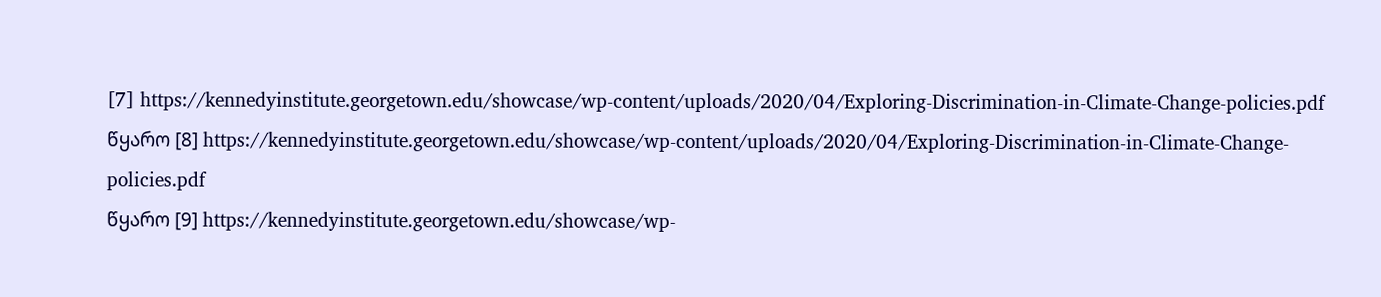[7] https://kennedyinstitute.georgetown.edu/showcase/wp-content/uploads/2020/04/Exploring-Discrimination-in-Climate-Change-policies.pdf
წყარო [8] https://kennedyinstitute.georgetown.edu/showcase/wp-content/uploads/2020/04/Exploring-Discrimination-in-Climate-Change-policies.pdf
წყარო [9] https://kennedyinstitute.georgetown.edu/showcase/wp-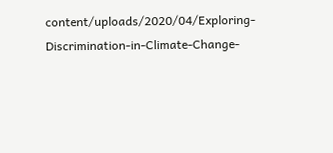content/uploads/2020/04/Exploring-Discrimination-in-Climate-Change-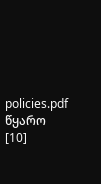policies.pdf
წყარო [10]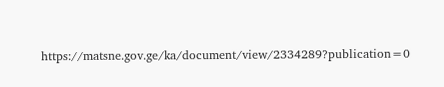https://matsne.gov.ge/ka/document/view/2334289?publication=0